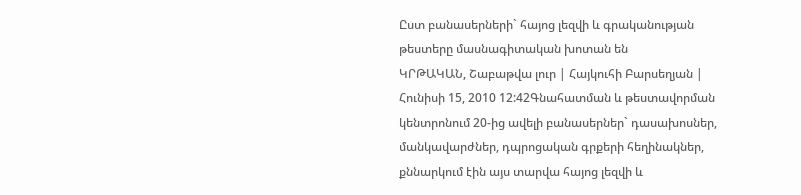Ըստ բանասերների` հայոց լեզվի և գրականության թեստերը մասնագիտական խոտան են
ԿՐԹԱԿԱՆ, Շաբաթվա լուր | Հայկուհի Բարսեղյան | Հունիսի 15, 2010 12:42Գնահատման և թեստավորման կենտրոնում 20-ից ավելի բանասերներ` դասախոսներ, մանկավարժներ, դպրոցական գրքերի հեղինակներ, քննարկում էին այս տարվա հայոց լեզվի և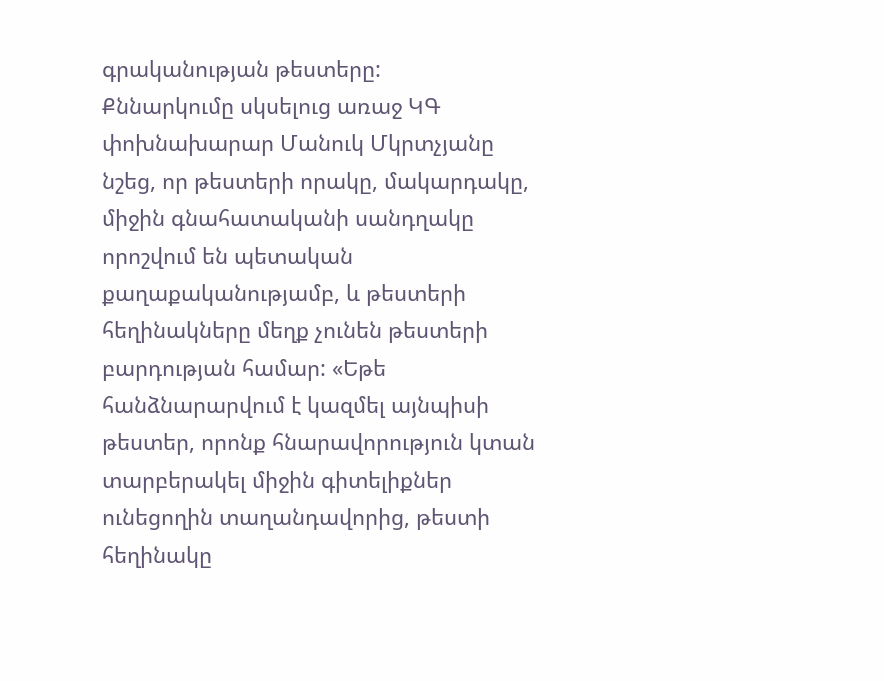գրականության թեստերը:
Քննարկումը սկսելուց առաջ ԿԳ փոխնախարար Մանուկ Մկրտչյանը նշեց, որ թեստերի որակը, մակարդակը, միջին գնահատականի սանդղակը որոշվում են պետական քաղաքականությամբ, և թեստերի հեղինակները մեղք չունեն թեստերի բարդության համար: «Եթե հանձնարարվում է կազմել այնպիսի թեստեր, որոնք հնարավորություն կտան տարբերակել միջին գիտելիքներ ունեցողին տաղանդավորից, թեստի հեղինակը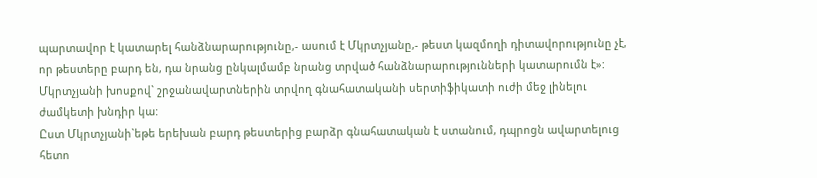պարտավոր է կատարել հանձնարարությունը,- ասում է Մկրտչյանը,- թեստ կազմողի դիտավորությունը չէ, որ թեստերը բարդ են, դա նրանց ընկալմամբ նրանց տրված հանձնարարությունների կատարումն է»:
Մկրտչյանի խոսքով` շրջանավարտներին տրվող գնահատականի սերտիֆիկատի ուժի մեջ լինելու ժամկետի խնդիր կա:
Ըստ Մկրտչյանի`եթե երեխան բարդ թեստերից բարձր գնահատական է ստանում, դպրոցն ավարտելուց հետո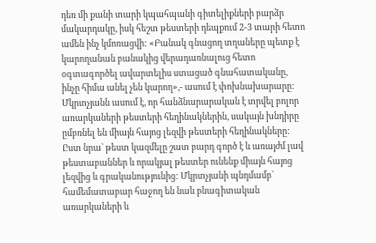դեռ մի քանի տարի կպահպանի գիտելիքների բարձր մակարդակը, իսկ հեշտ թեստերի դեպքում 2-3 տարի հետո ամեն ինչ կմոռացվի: «Բանակ գնացող տղաները պետք է կարողանան բանակից վերադառնալուց հետո օգտագործել ավարտելիս ստացած գնահատականը, ինչը հիմա անել չեն կարող»,- ասում է փոխնախարարը:
Մկրտչյանն ասում է, որ հանձնարարական է տրվել բոլոր առարկաների թեստերի հեղինակներին, սակայն խնդիրը ըմբռնել են միայն հայոց լեզվի թեստերի հեղինակները: Ըստ նրա` թեստ կազմելը շատ բարդ գործ է և առայժմ լավ թեստաբաններ և որակյալ թեստեր ունենք միայն հայոց լեզվից և գրականությունից: Մկրտչյանի պնդմամբ` համեմատաբար հաջող են նաև բնագիտական առարկաների և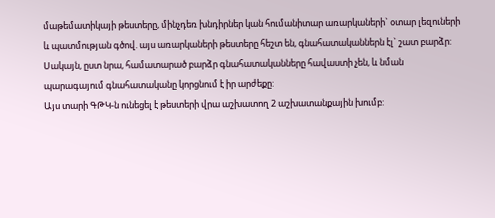մաթեմատիկայի թեստերը, մինչդեռ խնդիրներ կան հումանիտար առարկաների` օտար լեզուների և պատմության գծով. այս առարկաների թեստերը հեշտ են, գնահատականներն էլ` շատ բարձր: Սակայն, ըստ նրա, համատարած բարձր գնահատականները հավաստի չեն, և նման պարագայում գնահատականը կորցնում է իր արժեքը:
Այս տարի ԳԹԿ-ն ունեցել է թեստերի վրա աշխատող 2 աշխատանքային խումբ: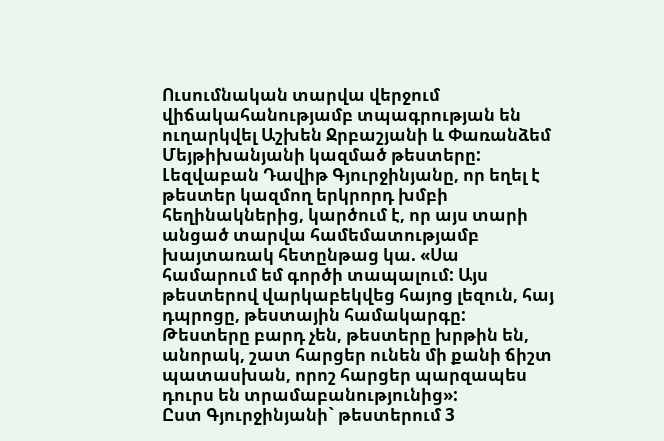Ուսումնական տարվա վերջում վիճակահանությամբ տպագրության են ուղարկվել Աշխեն Ջրբաշյանի և Փառանձեմ Մեյթիխանյանի կազմած թեստերը:
Լեզվաբան Դավիթ Գյուրջինյանը, որ եղել է թեստեր կազմող երկրորդ խմբի հեղինակներից, կարծում է, որ այս տարի անցած տարվա համեմատությամբ խայտառակ հետընթաց կա. «Սա համարում եմ գործի տապալում: Այս թեստերով վարկաբեկվեց հայոց լեզուն, հայ դպրոցը, թեստային համակարգը: Թեստերը բարդ չեն, թեստերը խրթին են, անորակ, շատ հարցեր ունեն մի քանի ճիշտ պատասխան, որոշ հարցեր պարզապես դուրս են տրամաբանությունից»:
Ըստ Գյուրջինյանի` թեստերում 3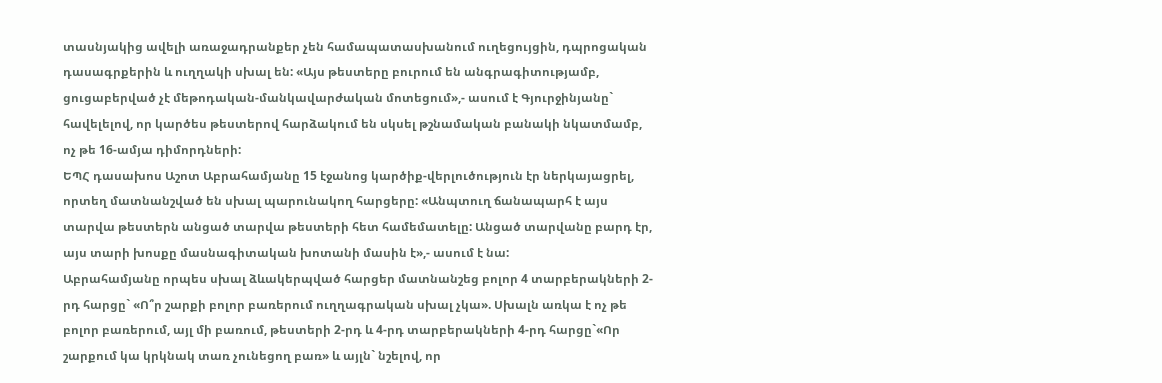տասնյակից ավելի առաջադրանքեր չեն համապատասխանում ուղեցույցին, դպրոցական դասագրքերին և ուղղակի սխալ են: «Այս թեստերը բուրում են անգրագիտությամբ, ցուցաբերված չէ մեթոդական-մանկավարժական մոտեցում»,- ասում է Գյուրջինյանը` հավելելով, որ կարծես թեստերով հարձակում են սկսել թշնամական բանակի նկատմամբ, ոչ թե 16-ամյա դիմորդների:
ԵՊՀ դասախոս Աշոտ Աբրահամյանը 15 էջանոց կարծիք-վերլուծություն էր ներկայացրել, որտեղ մատնանշված են սխալ պարունակող հարցերը: «Անպտուղ ճանապարհ է այս տարվա թեստերն անցած տարվա թեստերի հետ համեմատելը: Անցած տարվանը բարդ էր, այս տարի խոսքը մասնագիտական խոտանի մասին է»,- ասում է նա:
Աբրահամյանը որպես սխալ ձևակերպված հարցեր մատնանշեց բոլոր 4 տարբերակների 2-րդ հարցը` «Ո՞ր շարքի բոլոր բառերում ուղղագրական սխալ չկա». Սխալն առկա է ոչ թե բոլոր բառերում, այլ մի բառում, թեստերի 2-րդ և 4-րդ տարբերակների 4-րդ հարցը`«Որ շարքում կա կրկնակ տառ չունեցող բառ» և այլն` նշելով, որ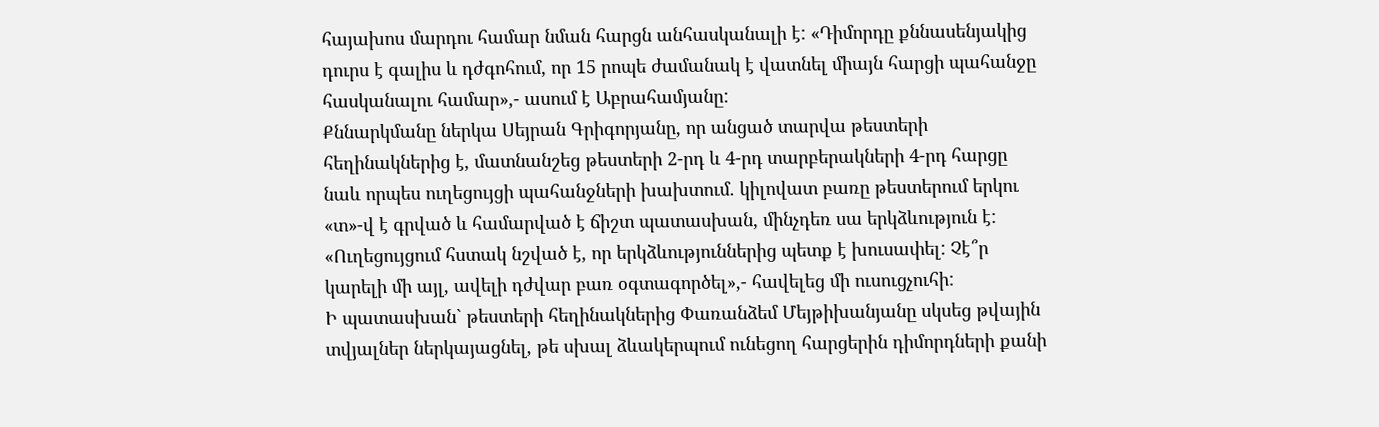հայախոս մարդու համար նման հարցն անհասկանալի է: «Դիմորդը քննասենյակից դուրս է գալիս և դժգոհում, որ 15 րոպե ժամանակ է վատնել միայն հարցի պահանջը հասկանալու համար»,- ասում է Աբրահամյանը:
Քննարկմանը ներկա Սեյրան Գրիգորյանը, որ անցած տարվա թեստերի հեղինակներից է, մատնանշեց թեստերի 2-րդ և 4-րդ տարբերակների 4-րդ հարցը նաև որպես ուղեցույցի պահանջների խախտում. կիլովատ բառը թեստերում երկու «տ»-վ է գրված և համարված է ճիշտ պատասխան, մինչդեռ սա երկձևություն է: «Ուղեցույցում հստակ նշված է, որ երկձևություններից պետք է խուսափել: Չէ՞ր կարելի մի այլ, ավելի դժվար բառ օգտագործել»,- հավելեց մի ուսուցչուհի:
Ի պատասխան` թեստերի հեղինակներից Փառանձեմ Մեյթիխանյանը սկսեց թվային տվյալներ ներկայացնել, թե սխալ ձևակերպում ունեցող հարցերին դիմորդների քանի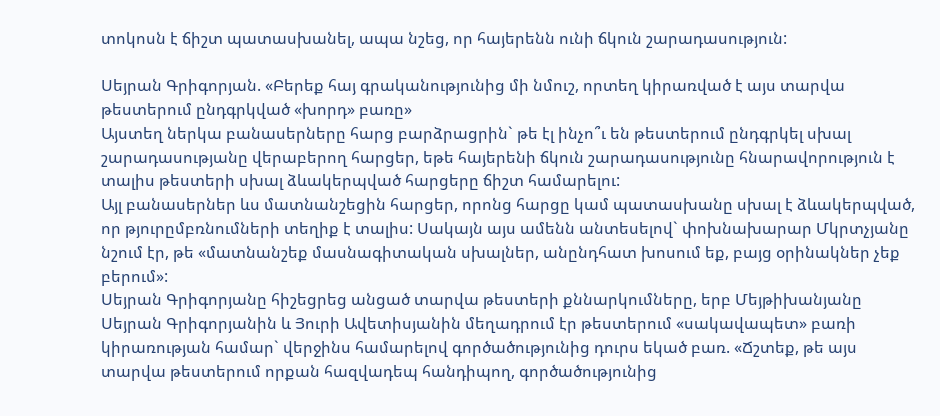տոկոսն է ճիշտ պատասխանել, ապա նշեց, որ հայերենն ունի ճկուն շարադասություն:

Սեյրան Գրիգորյան. «Բերեք հայ գրականությունից մի նմուշ, որտեղ կիրառված է այս տարվա թեստերում ընդգրկված «խորդ» բառը»
Այստեղ ներկա բանասերները հարց բարձրացրին` թե էլ ինչո՞ւ են թեստերում ընդգրկել սխալ շարադասությանը վերաբերող հարցեր, եթե հայերենի ճկուն շարադասությունը հնարավորություն է տալիս թեստերի սխալ ձևակերպված հարցերը ճիշտ համարելու:
Այլ բանասերներ ևս մատնանշեցին հարցեր, որոնց հարցը կամ պատասխանը սխալ է ձևակերպված, որ թյուրըմբռնումների տեղիք է տալիս: Սակայն այս ամենն անտեսելով` փոխնախարար Մկրտչյանը նշում էր, թե «մատնանշեք մասնագիտական սխալներ, անընդհատ խոսում եք, բայց օրինակներ չեք բերում»:
Սեյրան Գրիգորյանը հիշեցրեց անցած տարվա թեստերի քննարկումները, երբ Մեյթիխանյանը Սեյրան Գրիգորյանին և Յուրի Ավետիսյանին մեղադրում էր թեստերում «սակավապետ» բառի կիրառության համար` վերջինս համարելով գործածությունից դուրս եկած բառ. «Ճշտեք, թե այս տարվա թեստերում որքան հազվադեպ հանդիպող, գործածությունից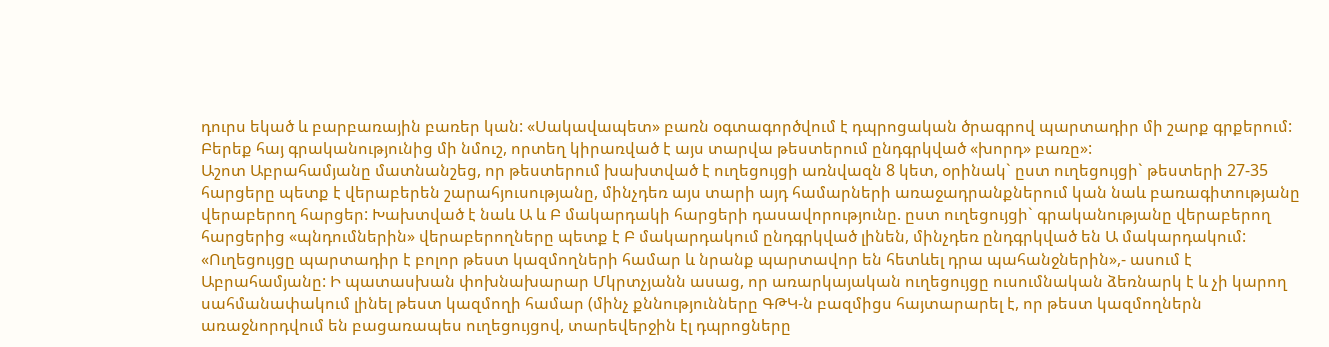դուրս եկած և բարբառային բառեր կան: «Սակավապետ» բառն օգտագործվում է դպրոցական ծրագրով պարտադիր մի շարք գրքերում: Բերեք հայ գրականությունից մի նմուշ, որտեղ կիրառված է այս տարվա թեստերում ընդգրկված «խորդ» բառը»:
Աշոտ Աբրահամյանը մատնանշեց, որ թեստերում խախտված է ուղեցույցի առնվազն 8 կետ, օրինակ` ըստ ուղեցույցի` թեստերի 27-35 հարցերը պետք է վերաբերեն շարահյուսությանը, մինչդեռ այս տարի այդ համարների առաջադրանքներում կան նաև բառագիտությանը վերաբերող հարցեր: Խախտված է նաև Ա և Բ մակարդակի հարցերի դասավորությունը. ըստ ուղեցույցի` գրականությանը վերաբերող հարցերից «պնդումներին» վերաբերողները պետք է Բ մակարդակում ընդգրկված լինեն, մինչդեռ ընդգրկված են Ա մակարդակում:
«Ուղեցույցը պարտադիր է բոլոր թեստ կազմողների համար և նրանք պարտավոր են հետևել դրա պահանջներին»,- ասում է Աբրահամյանը: Ի պատասխան փոխնախարար Մկրտչյանն ասաց, որ առարկայական ուղեցույցը ուսումնական ձեռնարկ է և չի կարող սահմանափակում լինել թեստ կազմողի համար (մինչ քննությունները ԳԹԿ-ն բազմիցս հայտարարել է, որ թեստ կազմողներն առաջնորդվում են բացառապես ուղեցույցով, տարեվերջին էլ դպրոցները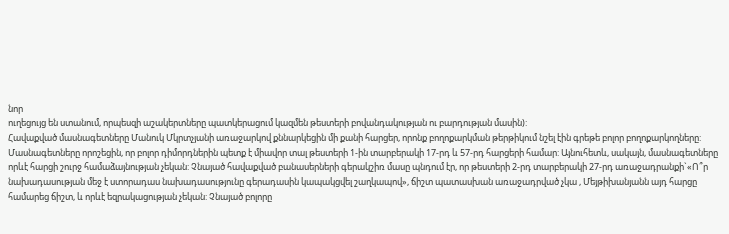նոր
ուղեցույց են ստանում, որպեսզի աշակերտները պատկերացում կազմեն թեստերի բովանդակության ու բարդության մասին):
Հավաքված մասնագետները Մանուկ Մկրտչյանի առաջարկով քննարկեցին մի քանի հարցեր, որոնք բողոքարկման թերթիկում նշել էին գրեթե բոլոր բողոքարկողները: Մասնագետները որոշեցին, որ բոլոր դիմորդներին պետք է միավոր տալ թեստերի 1-ին տարբերակի 17-րդ և 57-րդ հարցերի համար: Այնուհետև, սակայն, մասնագետները որևէ հարցի շուրջ համաձայնության չեկան: Չնայած հավաքված բանասերների գերակշիռ մասը պնդում էր, որ թեստերի 2-րդ տարբերակի 27-րդ առաջադրանքի`«Ո՞ր նախադասության մեջ է ստորադաս նախադասությունը գերադասին կապակցվել շաղկապով», ճիշտ պատասխան առաջադրված չկա , Մեյթիխանյանն այդ հարցը համարեց ճիշտ, և որևէ եզրակացության չեկան: Չնայած բոլորը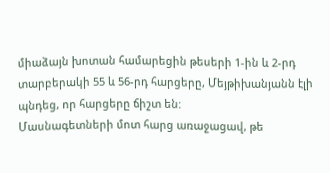միաձայն խոտան համարեցին թեսերի 1-ին և 2-րդ տարբերակի 55 և 56-րդ հարցերը, Մեյթիխանյանն էլի պնդեց, որ հարցերը ճիշտ են:
Մասնագետների մոտ հարց առաջացավ, թե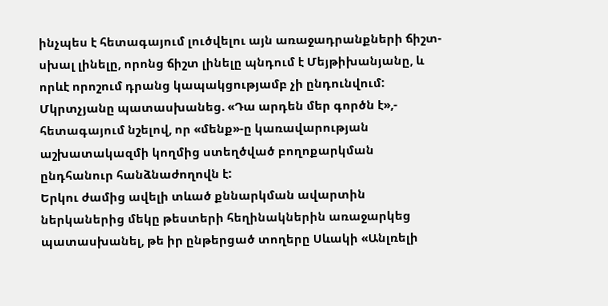ինչպես է հետագայում լուծվելու այն առաջադրանքների ճիշտ-սխալ լինելը, որոնց ճիշտ լինելը պնդում է Մեյթիխանյանը, և որևէ որոշում դրանց կապակցությամբ չի ընդունվում: Մկրտչյանը պատասխանեց. «Դա արդեն մեր գործն է»,- հետագայում նշելով, որ «մենք»-ը կառավարության աշխատակազմի կողմից ստեղծված բողոքարկման ընդհանուր հանձնաժողովն է:
Երկու ժամից ավելի տևած քննարկման ավարտին ներկաներից մեկը թեստերի հեղինակներին առաջարկեց պատասխանել, թե իր ընթերցած տողերը Սևակի «Անլռելի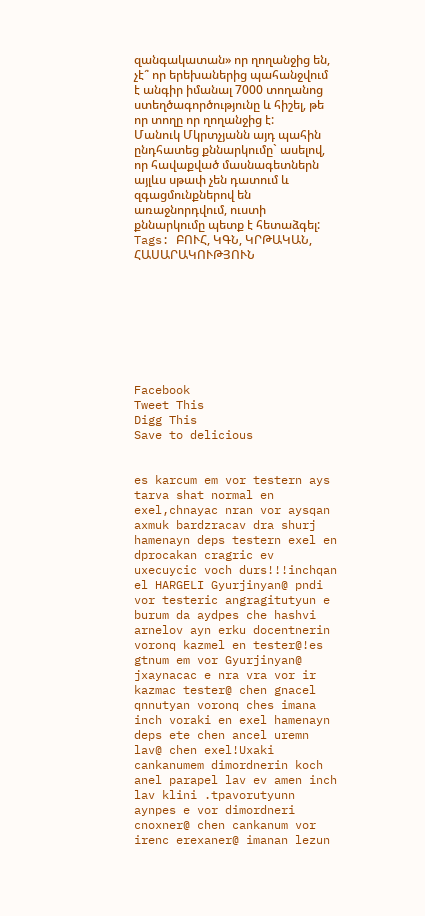զանգակատան» որ ղողանջից են, չէ՞ որ երեխաներից պահանջվում է անգիր իմանալ 7000 տողանոց ստեղծագործությունը և հիշել, թե որ տողը որ ղողանջից է: Մանուկ Մկրտչյանն այդ պահին ընդհատեց քննարկումը` ասելով, որ հավաքված մասնագետներն այլևս սթափ չեն դատում և զգացմունքներով են առաջնորդվում, ուստի քննարկումը պետք է հետաձգել:
Tags: ԲՈՒՀ, ԿԳՆ, ԿՐԹԱԿԱՆ, ՀԱՍԱՐԱԿՈՒԹՅՈՒՆ








Facebook
Tweet This
Digg This
Save to delicious


es karcum em vor testern ays tarva shat normal en exel,chnayac nran vor aysqan axmuk bardzracav dra shurj hamenayn deps testern exel en dprocakan cragric ev uxecuycic voch durs!!!inchqan el HARGELI Gyurjinyan@ pndi vor testeric angragitutyun e burum da aydpes che hashvi arnelov ayn erku docentnerin voronq kazmel en tester@!es gtnum em vor Gyurjinyan@ jxaynacac e nra vra vor ir kazmac tester@ chen gnacel qnnutyan voronq ches imana inch voraki en exel hamenayn deps ete chen ancel uremn lav@ chen exel!Uxaki cankanumem dimordnerin koch anel parapel lav ev amen inch lav klini .tpavorutyunn aynpes e vor dimordneri cnoxner@ chen cankanum vor irenc erexaner@ imanan lezun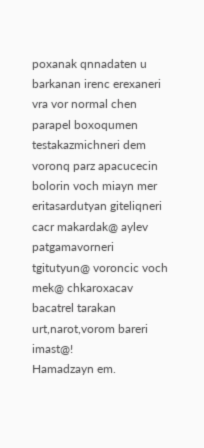poxanak qnnadaten u barkanan irenc erexaneri vra vor normal chen parapel boxoqumen testakazmichneri dem voronq parz apacucecin bolorin voch miayn mer eritasardutyan giteliqneri cacr makardak@ aylev patgamavorneri tgitutyun@ voroncic voch mek@ chkaroxacav bacatrel tarakan urt,narot,vorom bareri imast@!
Hamadzayn em.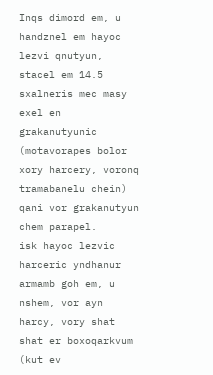Inqs dimord em, u handznel em hayoc lezvi qnutyun, stacel em 14.5
sxalneris mec masy exel en grakanutyunic (motavorapes bolor xory harcery, voronq tramabanelu chein) qani vor grakanutyun chem parapel.
isk hayoc lezvic harceric yndhanur armamb goh em, u nshem, vor ayn harcy, vory shat shat er boxoqarkvum (kut ev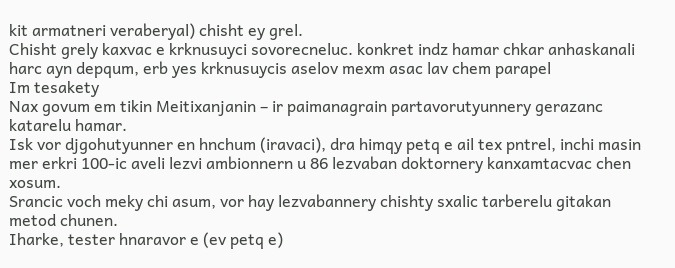kit armatneri veraberyal) chisht ey grel.
Chisht grely kaxvac e krknusuyci sovorecneluc. konkret indz hamar chkar anhaskanali harc ayn depqum, erb yes krknusuycis aselov mexm asac lav chem parapel
Im tesakety
Nax govum em tikin Meitixanjanin – ir paimanagrain partavorutyunnery gerazanc katarelu hamar.
Isk vor djgohutyunner en hnchum (iravaci), dra himqy petq e ail tex pntrel, inchi masin mer erkri 100-ic aveli lezvi ambionnern u 86 lezvaban doktornery kanxamtacvac chen xosum.
Srancic voch meky chi asum, vor hay lezvabannery chishty sxalic tarberelu gitakan metod chunen.
Iharke, tester hnaravor e (ev petq e)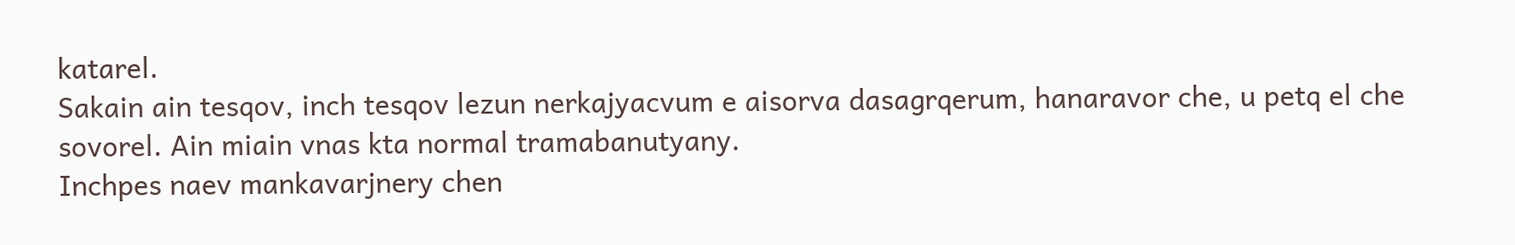katarel.
Sakain ain tesqov, inch tesqov lezun nerkajyacvum e aisorva dasagrqerum, hanaravor che, u petq el che sovorel. Ain miain vnas kta normal tramabanutyany.
Inchpes naev mankavarjnery chen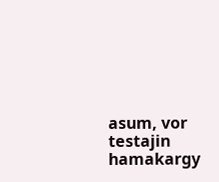asum, vor testajin hamakargy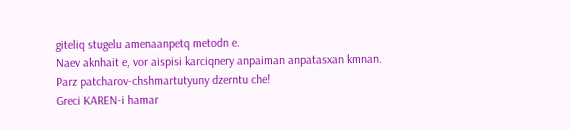giteliq stugelu amenaanpetq metodn e.
Naev aknhait e, vor aispisi karciqnery anpaiman anpatasxan kmnan.
Parz patcharov-chshmartutyuny dzerntu che!
Greci KAREN-i hamar